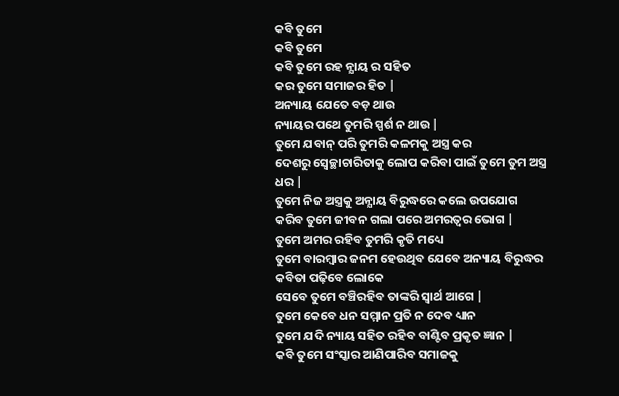କବି ତୁମେ
କବି ତୁମେ
କବି ତୁମେ ରହ ନ୍ଯାୟ ର ସହିତ
କର ତୁମେ ସମାଜର ହିତ |
ଅନ୍ୟାୟ ଯେତେ ବଡ଼ ଥାଉ
ନ୍ୟାୟର ପଥେ ତୁମରି ସ୍ପର୍ଶ ନ ଥାଉ |
ତୁମେ ଯବାନ୍ ପରି ତୁମରି କଳମକୁ ଅସ୍ତ୍ର କର
ଦେଶରୁ ସ୍ବେଚ୍ଛାଚାରିତାକୁ ଲୋପ କରିବା ପାଇଁ ତୁମେ ତୁମ ଅସ୍ତ୍ର ଧର |
ତୁମେ ନିଜ ଅସ୍ତ୍ରକୁ ଅନ୍ଯାୟ ବିରୁଦ୍ଧରେ କଲେ ଉପଯୋଗ
କରିବ ତୁମେ ଜୀବନ ଗଲା ପରେ ଅମରତ୍ବର ଭୋଗ |
ତୁମେ ଅମର ରହିବ ତୁମରି କୃତି ମଧ୍ୟେ
ତୁମେ ବାରମ୍ବାର ଜନମ ହେଉଥିବ ଯେବେ ଅନ୍ୟାୟ ବିରୁଦ୍ଧର କବିତା ପଢ଼ିବେ ଲୋକେ
ସେବେ ତୁମେ ବଞ୍ଚିରହିବ ତାଙ୍କରି ସ୍ବାର୍ଥ ଆଗେ |
ତୁମେ କେବେ ଧନ ସମ୍ମାନ ପ୍ରତି ନ ଦେବ ଧ୍ୟାନ
ତୁମେ ଯଦି ନ୍ୟାୟ ସହିତ ରହିବ ବାଣ୍ଟିବ ପ୍ରକୃତ ଜ୍ଞାନ |
କବି ତୁମେ ସଂସ୍କାର ଆଣିପାରିବ ସମାଜକୁ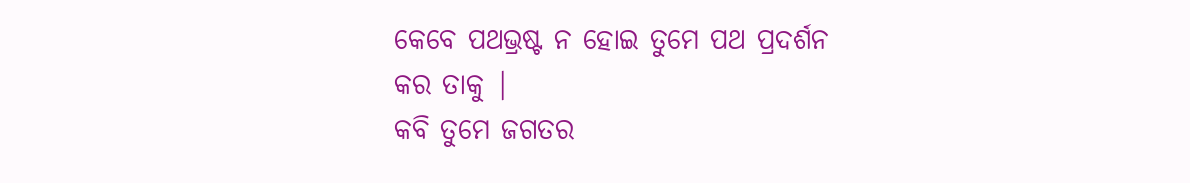କେବେ ପଥଭ୍ରଷ୍ଟ ନ ହୋଇ ତୁମେ ପଥ ପ୍ରଦର୍ଶନ କର ତାକୁ |
କବି ତୁମେ ଜଗତର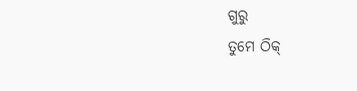ଗୁରୁ
ତୁମେ ଠିକ୍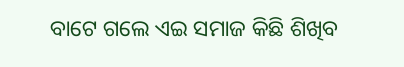ବାଟେ ଗଲେ ଏଇ ସମାଜ କିଛି ଶିଖିବ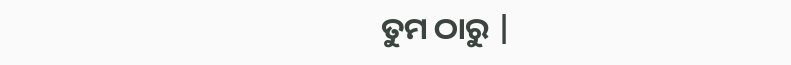ତୁମ ଠାରୁ |